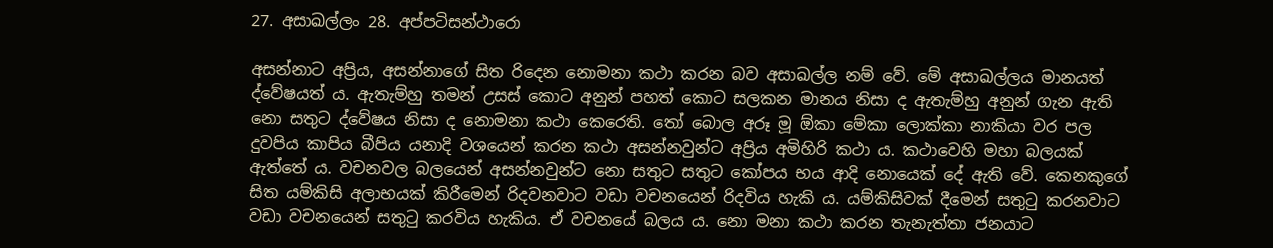27. අසාඛල්ලං 28. අප්පටිසන්ථාරො

අසන්නාට අප්‍රිය, අසන්නාගේ සිත රිදෙන නොමනා කථා කරන බව අසාඛල්ල නම් වේ. මේ අසාඛල්ලය මානයත් ද්වේෂයත් ය. ඇතැම්හු තමන් උසස් කොට අනුන් පහත් කොට සලකන මානය නිසා ද ඇතැම්හු අනුන් ගැන ඇති නො සතුට ද්වේෂය නිසා ද නොමනා කථා කෙරෙති. තෝ බොල අරූ මූ ඕකා මේකා ලොක්කා නාකියා වර පල දුවපිය කාපිය බීපිය යනාදි වශයෙන් කරන කථා අසන්නවුන්ට අප්‍රිය අමිහිරි කථා ය. කථාවෙහි මහා බලයක් ඇත්තේ ය. වචනවල බලයෙන් අසන්නවුන්ට නො සතුට සතුට කෝපය භය ආදි නොයෙක් දේ ඇති වේ. කෙනකුගේ සිත යම්කිසි අලාභයක් කිරීමෙන් රිදවනවාට වඩා වචනයෙන් රිදවිය හැකි ය. යම්කිසිවක් දීමෙන් සතුටු කරනවාට වඩා වචනයෙන් සතුටු කරවිය හැකිය. ඒ වචනයේ බලය ය. නො මනා කථා කරන තැනැත්තා ජනයාට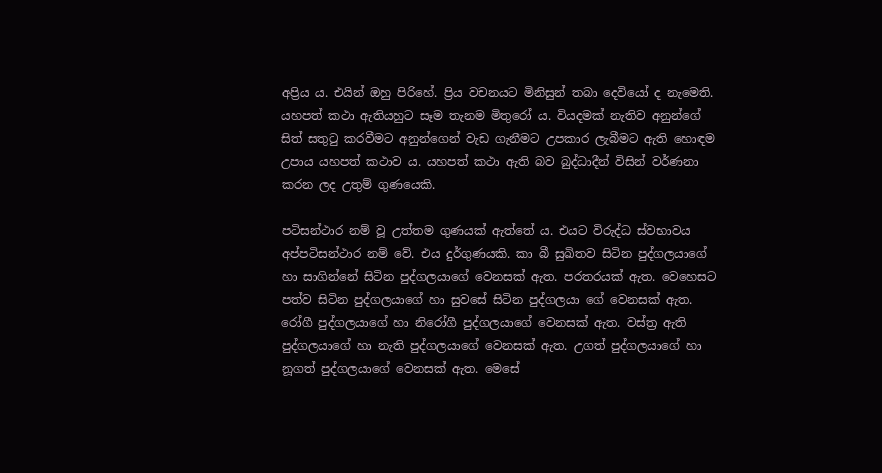අප්‍රිය ය. එයින් ඔහු පිරිහේ. ප්‍රිය වචනයට මිනිසුන් තබා දෙවියෝ ද නැමෙති. යහපත් කථා ඇතියහුට සෑම තැනම මිතුරෝ ය. වියදමක් නැතිව අනුන්ගේ සිත් සතුටු කරවීමට අනුන්ගෙන් වැඩ ගැනීමට උපකාර ලැබීමට ඇති හොඳම උපාය යහපත් කථාව ය. යහපත් කථා ඇති බව බුද්ධාදීන් විසින් වර්ණනා කරන ලද උතුම් ගුණයෙකි.

පටිසන්ථාර නම් වූ උත්තම ගුණයක් ඇත්තේ ය. එයට විරුද්ධ ස්වභාවය අප්පටිසන්ථාර නම් වේ. එය දුර්ගුණයකි. කා බී සුඛිතව සිටින පුද්ගලයාගේ හා සාගින්නේ සිටින පුද්ගලයාගේ වෙනසක් ඇත. පරතරයක් ඇත. වෙහෙසට පත්ව සිටින පුද්ගලයාගේ හා සුවසේ සිටින පුද්ගලයා ගේ වෙනසක් ඇත. රෝගී පුද්ගලයාගේ හා නිරෝගී පුද්ගලයාගේ වෙනසක් ඇත. වස්ත්‍ර‍ ඇති පුද්ගලයාගේ හා නැති පුද්ගලයාගේ වෙනසක් ඇත. උගත් පුද්ගලයාගේ හා නූගත් පුද්ගලයාගේ වෙනසක් ඇත. මෙසේ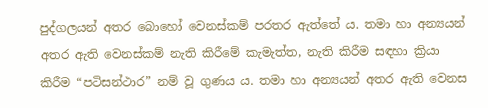පුද්ගලයන් අතර බොහෝ වෙනස්කම් පරතර ඇත්තේ ය. තමා හා අන්‍යයන් අතර ඇති වෙනස්කම් නැති කිරීමේ කැමැත්ත, නැති කිරීම සඳහා ක්‍රියා කිරීම “පටිසන්ථාර” නම් වූ ගුණය ය. තමා හා අන්‍යයන් අතර ඇති වෙනස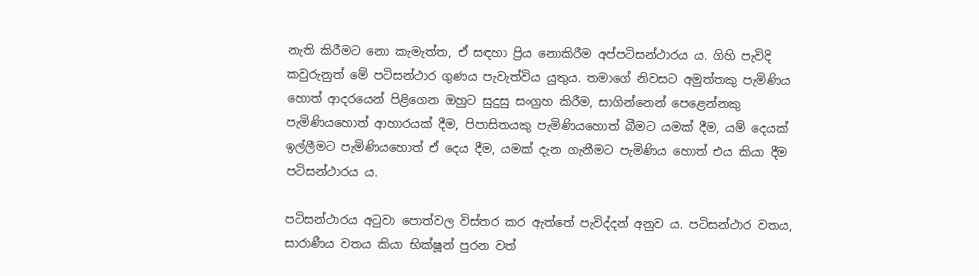නැති කිරීමට නො කැමැත්ත, ඒ සඳහා ප්‍රිය නොකිරීම අප්පටිසන්ථාරය ය. ගිහි පැවිදි කවුරුනුත් මේ පටිසන්ථාර ගුණය පැවැත්විය යුතුය. තමාගේ නිවසට අමුත්තකු පැමිණිය හොත් ආදරයෙන් පිළිගෙන ඔහුට සුදුසු සංග්‍ර‍හ කිරීම, සාගින්නෙන් පෙළෙන්නකු පැමිණියහොත් ආහාරයක් දීම, පිපාසිතයකු පැමිණියහොත් බීමට යමක් දීම, යම් දෙයක් ඉල්ලීමට පැමිණියහොත් ඒ දෙය දීම, යමක් දැන ගැනීමට පැමිණිය හොත් එය කියා දීම පටිසන්ථාරය ය.

පටිසන්ථාරය අටුවා පොත්වල විස්තර කර ඇත්තේ පැවිද්දන් අනුව ය. පටිසන්ථාර වතය, සාරාණීය වතය කියා භික්ෂූන් පුරන වත්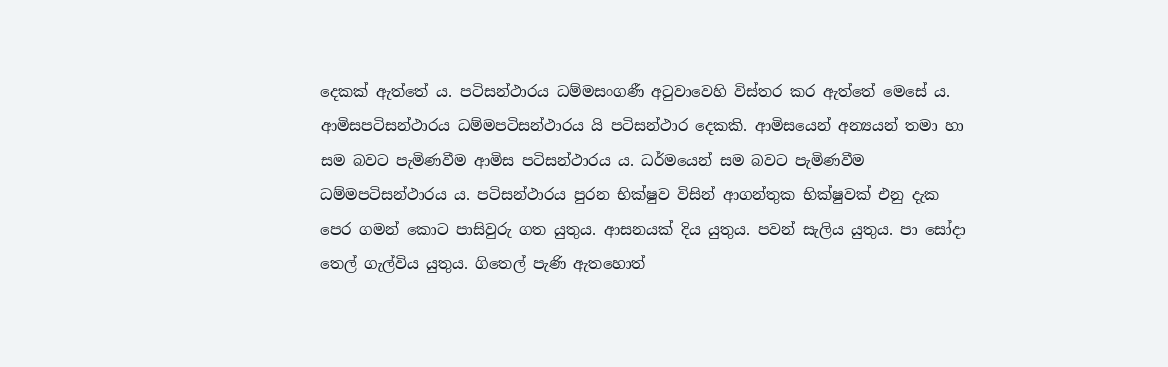දෙකක් ඇත්තේ ය. පටිසන්ථාරය ධම්මසංගණී අටුවාවෙහි විස්තර කර ඇත්තේ මෙසේ ය. ආමිසපටිසන්ථාරය ධම්මපටිසන්ථාරය යි පටිසන්ථාර දෙකකි. ආමිසයෙන් අන්‍යයන් තමා හා සම බවට පැමිණවීම ආමිස පටිසන්ථාරය ය. ධර්මයෙන් සම බවට පැමිණවීම ධම්මපටිසන්ථාරය ය. පටිසන්ථාරය පුරන භික්ෂුව විසින් ආගන්තුක භික්ෂුවක් එනු දැක පෙර ගමන් කොට පාසිවුරු ගත යුතුය. ආසනයක් දිය යුතුය. පවන් සැලිය යුතුය. පා සෝදා තෙල් ගැල්විය යුතුය. ගිතෙල් පැණි ඇතහොත්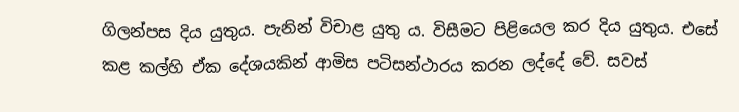ගිලන්පස දිය යුතුය. පැනින් විචාළ යුතු ය. විසීමට පිළියෙල කර දිය යුතුය. එසේ කළ කල්හි ඒක දේශයකින් ආමිස පටිසන්ථාරය කරන ලද්දේ වේ. සවස්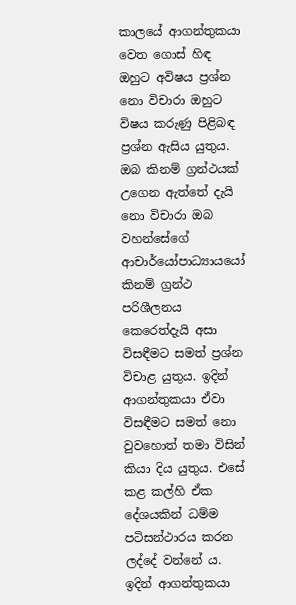කාලයේ ආගන්තුකයා වෙත ගොස් හිඳ ඔහුට අවිෂය ප්‍ර‍ශ්න නො විචාරා ඔහුට විෂය කරුණු පිළිබඳ ප්‍ර‍ශ්න ඇසිය යුතුය. ඔබ කිනම් ග්‍ර‍න්ථයක් උගෙන ඇත්තේ දැයි නො විචාරා ඔබ වහන්සේගේ ආචාර්යෝපාධ්‍යායයෝ කිනම් ග්‍ර‍න්ථ පරිශීලනය කෙරෙත්දැයි අසා විසඳීමට සමත් ප්‍ර‍ශ්න විචාළ යුතුය. ඉදින් ආගන්තුකයා ඒවා විසඳීමට සමත් නො වුවහොත් තමා විසින් කියා දිය යුතුය. එසේ කළ කල්හි ඒක දේශයකින් ධම්ම පටිසන්ථාරය කරන ලද්දේ වන්නේ ය. ඉදින් ආගන්තුකයා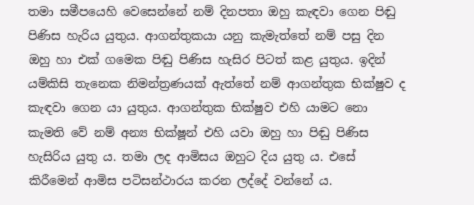තමා සමීපයෙහි වෙසෙන්නේ නම් දිනපතා ඔහු කැඳවා ගෙන පිඬු පිණිස හැරිය යුතුය. ආගන්තුකයා යනු කැමැත්තේ නම් පසු දින ඔහු හා එක් ගමෙක පිඬු පිණිස හැසිර පිටත් කළ යුතුය. ඉදින් යම්කිසි තැනෙක නිමන්ත්‍ර‍ණයක් ඇත්තේ නම් ආගන්තුක භික්ෂුව ද කැඳවා ගෙන යා යුතුය. ආගන්තුක භික්ෂුව එහි යාමට නො කැමති වේ නම් අන්‍ය භික්ෂූන් එහි යවා ඔහු හා පිඬු පිණිස හැසිරිය යුතු ය. තමා ලද ආමිසය ඔහුට දිය යුතු ය. එසේ කිරීමෙන් ආමිස පටිසන්ථාරය කරන ලද්දේ වන්නේ ය.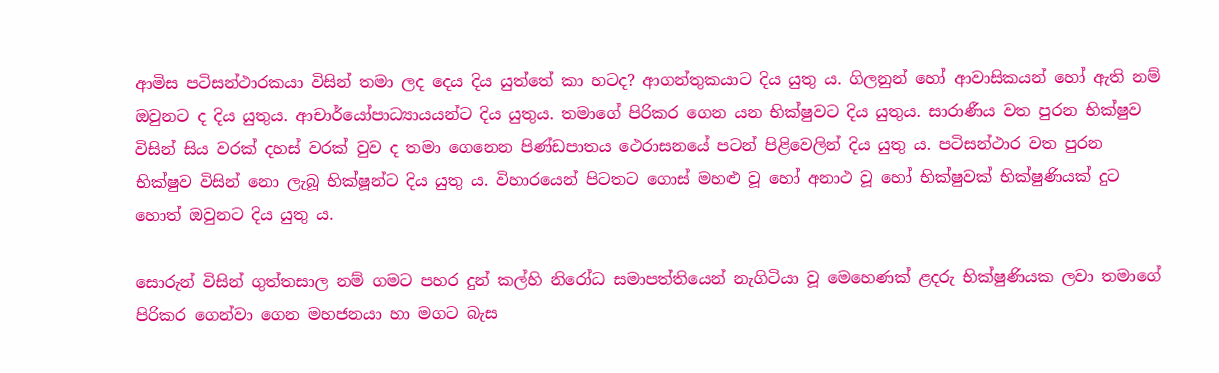ආමිස පටිසන්ථාරකයා විසින් තමා ලද දෙය දිය යුත්තේ කා හටද? ආගන්තුකයාට දිය යුතු ය. ගිලනුන් හෝ ආවාසිකයන් හෝ ඇති නම් ඔවුනට ද දිය යුතුය. ආචාර්යෝපාධ්‍යායයන්ට දිය යුතුය. තමාගේ පිරිකර ගෙන යන භික්ෂුවට දිය යුතුය. සාරාණීය වත පුරන භික්ෂුව විසින් සිය වරක් දහස් වරක් වුව ද තමා ගෙනෙන පිණ්ඩපාතය ථෙරාසනයේ පටන් පිළිවෙලින් දිය යුතු ය. පටිසන්ථාර වත පුරන භික්ෂුව විසින් නො ලැබූ භික්ෂූන්ට දිය යුතු ය. විහාරයෙන් පිටතට ගොස් මහළු වූ හෝ අනාථ වූ හෝ භික්ෂුවක් භික්ෂුණියක් දුට හොත් ඔවුනට දිය යුතු ය.

සොරුන් විසින් ගුත්තසාල නම් ගමට පහර දුන් කල්හි නිරෝධ සමාපත්තියෙන් නැගිටියා වූ මෙහෙණක් ළදරු භික්ෂුණියක ලවා තමාගේ පිරිකර ගෙන්වා ගෙන මහජනයා හා මගට බැස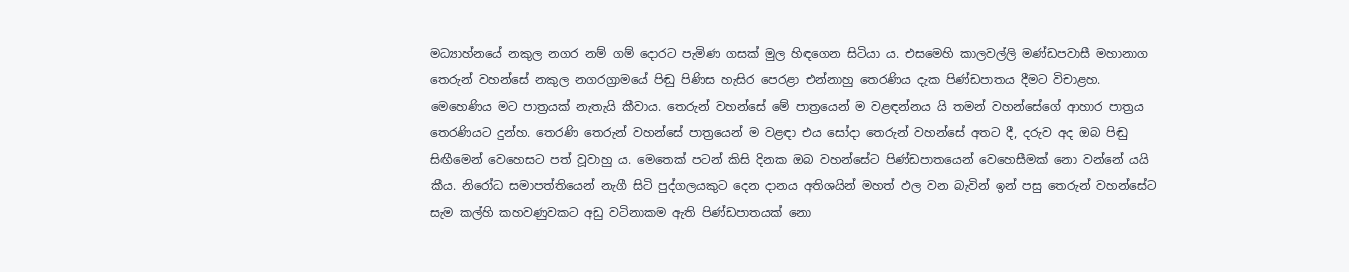මධ්‍යාහ්නයේ නකුල නගර නම් ගම් දොරට පැමිණ ගසක් මුල හිඳගෙන සිටියා ය. එසමෙහි කාලවල්ලි මණ්ඩපවාසී මහානාග තෙරුන් වහන්සේ නකුල නගරග්‍රාමයේ පිඬු පිණිස හැසිර පෙරළා එන්නාහු තෙරණිය දැක පිණ්ඩපාතය දීමට විචාළහ. මෙහෙණිය මට පාත්‍ර‍යක් නැතැයි කීවාය. තෙරුන් වහන්සේ මේ පාත්‍රයෙන් ම වළඳන්නය යි තමන් වහන්සේගේ ආහාර පාත්‍ර‍ය තෙරණියට දුන්හ. තෙරණි තෙරුන් වහන්සේ පාත්‍රයෙන් ම වළඳා එය සෝදා තෙරුන් වහන්සේ අතට දී, දරුව අද ඔබ පිඬු සිඟීමෙන් වෙහෙසට පත් වූවාහු ය. මෙතෙක් පටන් කිසි දිනක ඔබ වහන්සේට පිණ්ඩපාතයෙන් වෙහෙසීමක් නො වන්නේ යයි කීය. නිරෝධ සමාපත්තියෙන් නැගී සිටි පුද්ගලයකුට දෙන දානය අතිශයින් මහත් ඵල වන බැවින් ඉන් පසු තෙරුන් වහන්සේට සැම කල්හි කහවණුවකට අඩු වටිනාකම ඇති පිණ්ඩපාතයක් නො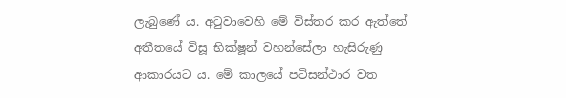ලැබුණේ ය. අටුවාවෙහි මේ විස්තර කර ඇත්තේ අතීතයේ විසූ භික්ෂූන් වහන්සේලා හැසිරුණු ආකාරයට ය. මේ කාලයේ පටිසන්ථාර වත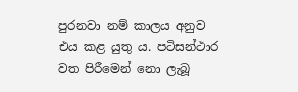පුරනවා නම් කාලය අනුව එය කළ යුතු ය. පටිසන්ථාර වත පිරීමෙන් නො ලැබූ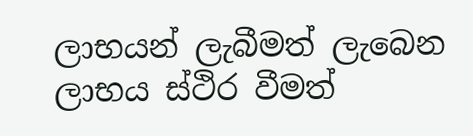ලාභයන් ලැබීමත් ලැබෙන ලාභය ස්ථිර වීමත්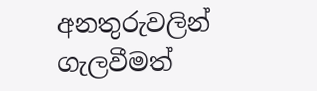අනතුරුවලින් ගැලවීමත්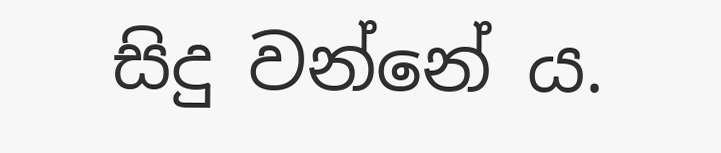සිදු වන්නේ ය.